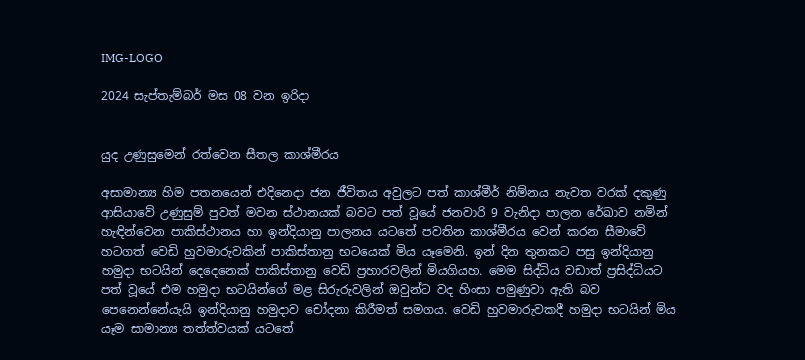IMG-LOGO

2024 සැප්තැම්බර් මස 08 වන ඉරිදා


යුද උණුසුමෙන් රත්වෙන සීතල කාශ්මීරය

අසාමාන්‍ය හිම පතනයෙන් එදිනෙදා ජන ජීවිතය අවුලට පත් කාශ්මීර් නිම්නය නැවත වරක් දකුණු ආසියාවේ උණුසුම් පුවත් මවන ස්ථානයක් බවට පත් වූයේ ජනවාරි 9 වැනිදා පාලන රේඛාව නමින් හැඳින්වෙන පාකිස්ථානය හා ඉන්දියානු පාලනය යටතේ පවතින කාශ්මීරය වෙන් කරන සීමාවේ හටගත් වෙඩි හුවමාරුවකින් පාකිස්තානු භටයෙක් මිය යෑමෙනි. ඉන් දින තුනකට පසු ඉන්දියානු හමුදා භටයින් දෙදෙනෙක් පාකිස්තානු වෙඩි ප්‍රහාරවලින් මියගියහ. මෙම සිද්ධිය වඩාත් ප්‍රසිද්ධියට පත් වූයේ එම හමුදා භටයින්ගේ මළ සිරුරුවලින් ඔවුන්ට වද හිංසා පමුණුවා ඇති බව පෙනෙන්නේයැයි ඉන්දියානු හමුදාව චෝදනා කිරීමත් සමගය. වෙඩි හුවමාරුවකදී හමුදා භටයින් මිය යෑම සාමාන්‍ය තත්ත්වයක් යටතේ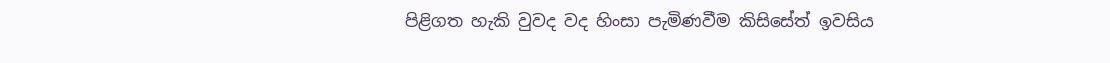පිළිගත හැකි වුවද වද හිංසා පැමිණවීම කිසිසේත් ඉවසිය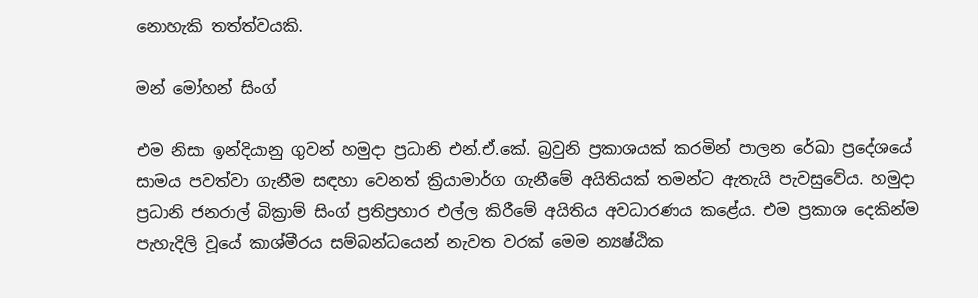නොහැකි තත්ත්වයකි.

මන් මෝහන් සිංග්

එම නිසා ඉන්දියානු ගුවන් හමුදා ප්‍රධානි එන්.ඒ.කේ. බ්‍රවුනි ප්‍රකාශයක් කරමින් පාලන රේඛා ප්‍රදේශයේ සාමය පවත්වා ගැනීම සඳහා වෙනත් ක්‍රියාමාර්ග ගැනීමේ අයිතියක් තමන්ට ඇතැයි පැවසුවේය. හමුදා ප්‍රධානි ජනරාල් බික්‍රාම් සිංග් ප්‍රතිප්‍රහාර එල්ල කිරීමේ අයිතිය අවධාරණය කළේය. එම ප්‍රකාශ දෙකින්ම පැහැදිලි වූයේ කාශ්මීරය සම්බන්ධයෙන් නැවත වරක් මෙම න්‍යෂ්ඨික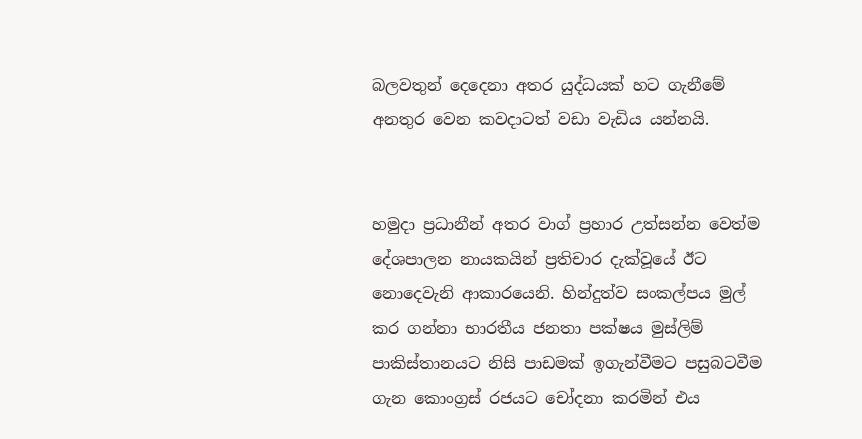බලවතුන් දෙදෙනා අතර යුද්ධයක් හට ගැනීමේ අනතුර වෙන කවදාටත් වඩා වැඩිය යන්නයි.


හමුදා ප්‍රධානීන් අතර වාග් ප්‍රහාර උත්සන්න වෙත්ම දේශපාලන නායකයින් ප්‍රතිචාර දැක්වූයේ ඊට නොදෙවැනි ආකාරයෙනි. හින්දුත්ව සංකල්පය මුල් කර ගන්නා භාරතීය ජනතා පක්ෂය මුස්ලිම් පාකිස්තානයට නිසි පාඩමක් ඉගැන්වීමට පසුබටවීම ගැන කොංග්‍රස් රජයට චෝදනා කරමින් එය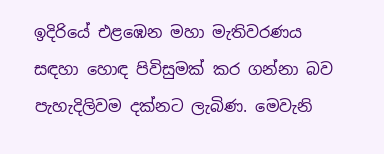ඉදිරියේ එළඹෙන මහා මැතිවරණය සඳහා හොඳ පිවිසුමක් කර ගන්නා බව පැහැදිලිවම දක්නට ලැබිණ. මෙවැනි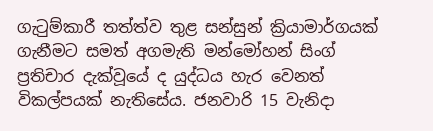ගැටුම්කාරී තත්ත්ව තුළ සන්සුන් ක්‍රියාමාර්ගයක් ගැනීමට සමත් අගමැති මන්මෝහන් සිංග් ප්‍රතිචාර දැක්වූයේ ද යුද්ධය හැර වෙනත් විකල්පයක් නැතිසේය. ජනවාරි 15 වැනිදා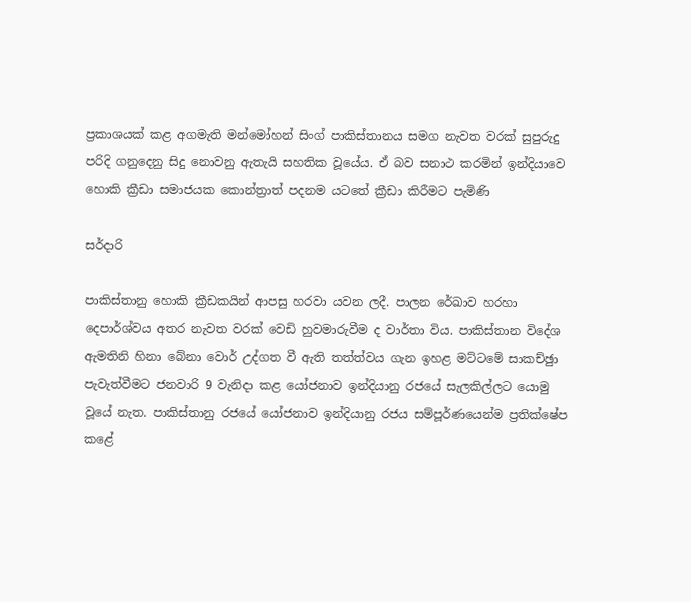ප්‍රකාශයක් කළ අගමැති මන්මෝහන් සිංග් පාකිස්තානය සමග නැවත වරක් සුපුරුදු පරිදි ගනුදෙනු සිදු නොවනු ඇතැයි සහතික වූයේය. ඒ බව සනාථ කරමින් ඉන්දියාවෙ හොකි ක්‍රීඩා සමාජයක කොන්ත්‍රාත් පදනම යටතේ ක්‍රීඩා කිරීමට පැමිණි

සර්දාරි

පාකිස්තානු හොකි ක්‍රීඩකයින් ආපසු හරවා යවන ලදී. පාලන රේඛාව හරහා දෙපාර්ශ්වය අතර නැවත වරක් වෙඩි හුවමාරුවීම ද වාර්තා විය. පාකිස්තාන විදේශ ඇමතිනි හිනා බේනා වොර් උද්ගත වී ඇති තත්ත්වය ගැන ඉහළ මට්ටමේ සාකච්ඡුා පැවැත්වීමට ජනවාරි 9 වැනිදා කළ යෝජනාව ඉන්දියානු රජයේ සැලකිල්ලට යොමු වූයේ නැත. පාකිස්තානු රජයේ යෝජනාව ඉන්දියානු රජය සම්පූර්ණයෙන්ම ප්‍රතික්ෂේප කළේ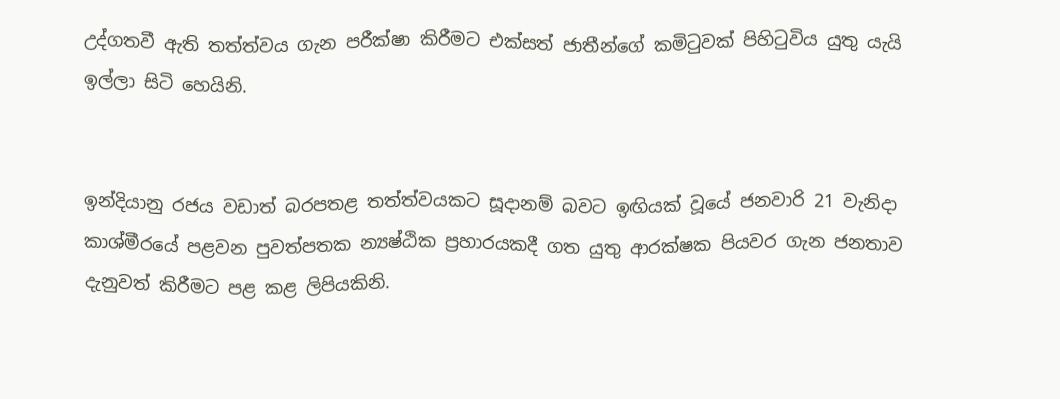උද්ගතවී ඇති තත්ත්වය ගැන පරීක්ෂා කිරීමට එක්සත් ජාතීන්ගේ කමිටුවක් පිහිටුවිය යුතු යැයි ඉල්ලා සිටි හෙයිනි.


ඉන්දියානු රජය වඩාත් බරපතළ තත්ත්වයකට සූදානම් බවට ඉඟියක් වූයේ ජනවාරි 21 වැනිදා කාශ්මීරයේ පළවන පුවත්පතක න්‍යෂ්ඨික ප්‍රහාරයකදී ගත යුතු ආරක්ෂක පියවර ගැන ජනතාව දැනුවත් කිරීමට පළ කළ ලිපියකිනි.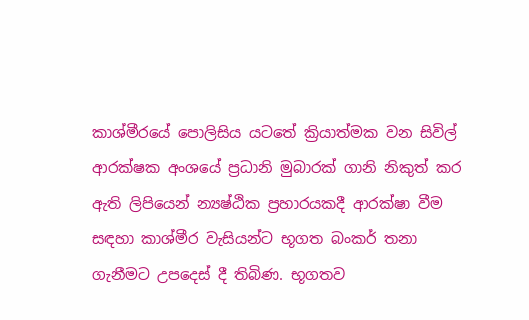කාශ්මීරයේ පොලිසිය යටතේ ක්‍රියාත්මක වන සිවිල් ආරක්ෂක අංශයේ ප්‍රධානි මුබාරක් ගානි නිකුත් කර ඇති ලිපියෙන් න්‍යෂ්ඨික ප්‍රහාරයකදී ආරක්ෂා වීම සඳහා කාශ්මීර වැසියන්ට භූගත බංකර් තනා ගැනීමට උපදෙස් දී තිබිණ. භූගතව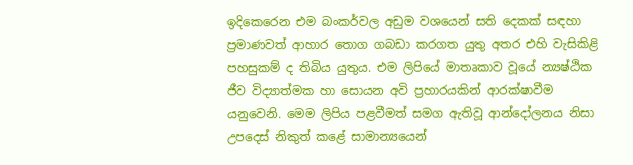ඉදිකෙරෙන එම බංකර්වල අඩුම වශයෙන් සති දෙකක් සඳහා ප්‍රමාණවත් ආහාර තොග ගබඩා කරගත යුතු අතර එහි වැසිකිළි පහසුකම් ද තිබිය යුතුය. එම ලිපියේ මාතෘකාව වූයේ න්‍යෂ්ඨික ජීව විද්‍යාත්මක හා සොයන අවි ප්‍රහාරයකින් ආරක්ෂාවීම යනුවෙනි. මෙම ලිපිය පළවීමත් සමග ඇතිවූ ආන්දෝලනය නිසා උපදෙස් නිකුත් කළේ සාමාන්‍යයෙන්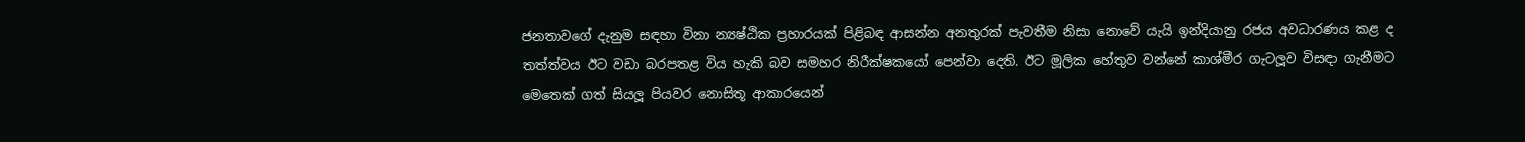ජනතාවගේ දැනුම සඳහා විනා න්‍යෂ්ඨික ප්‍රහාරයක් පිළිබඳ ආසන්න අනතුරක් පැවතීම නිසා නොවේ යැයි ඉන්දියානු රජය අවධාරණය කළ ද තත්ත්වය ඊට වඩා බරපතළ විය හැකි බව සමහර නිරීක්ෂකයෝ පෙන්වා දෙති. ඊට මූලික හේතුව වන්නේ කාශ්මීර ගැටලූව විසඳා ගැනීමට මෙතෙක් ගත් සියලූ පියවර නොසිතූ ආකාරයෙන්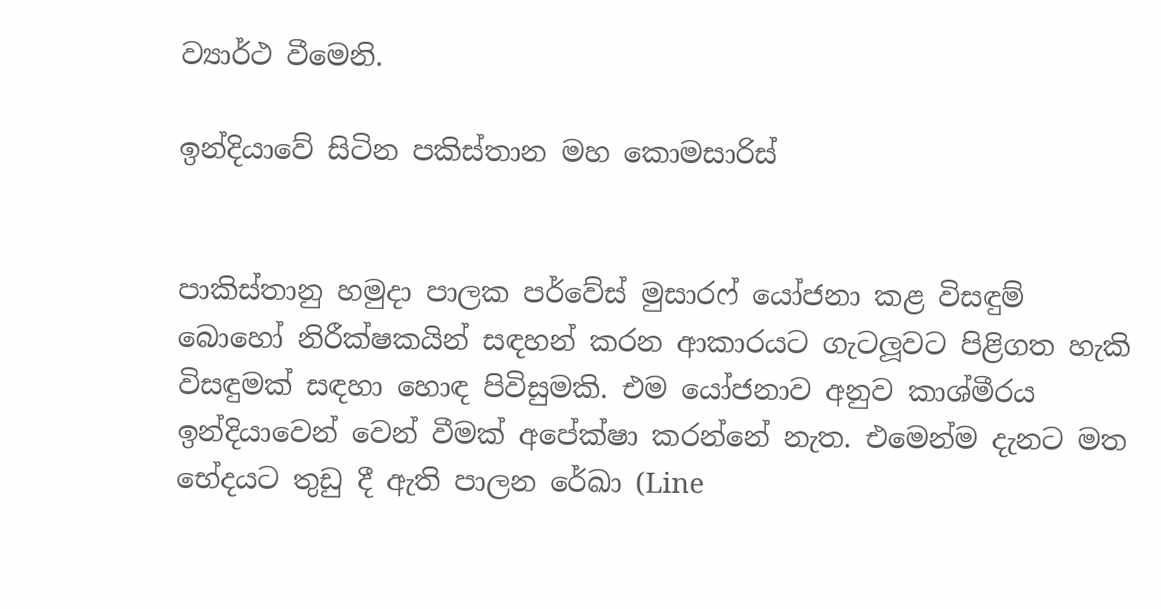ව්‍යාර්ථ වීමෙනි.

ඉන්දියාවේ සිටින පකිස්තාන මහ කොමසාරිස්


පාකිස්තානු හමුදා පාලක පර්වේස් මුසාරෆ් යෝජනා කළ විසඳුම් බොහෝ නිරීක්ෂකයින් සඳහන් කරන ආකාරයට ගැටලූවට පිළිගත හැකි විසඳුමක් සඳහා හොඳ පිවිසුමකි. එම යෝජනාව අනුව කාශ්මීරය ඉන්දියාවෙන් වෙන් වීමක් අපේක්ෂා කරන්නේ නැත. එමෙන්ම දැනට මත භේදයට තුඩු දී ඇති පාලන රේඛා (Line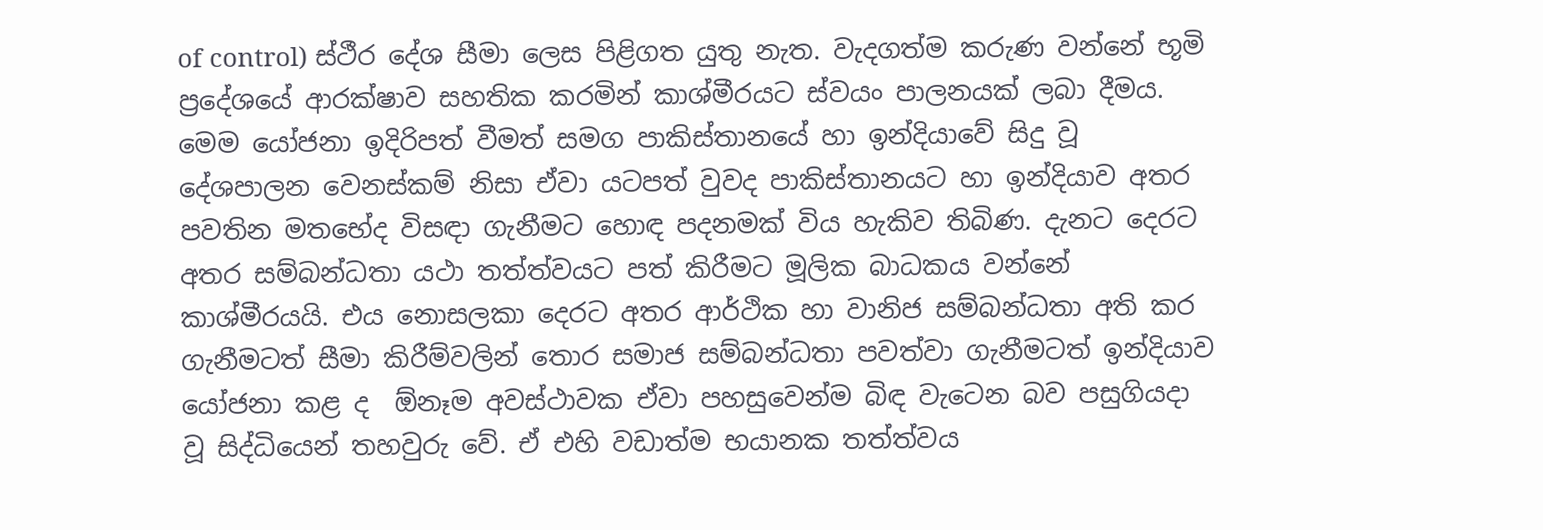of control) ස්ථීර දේශ සීමා ලෙස පිළිගත යුතු නැත. වැදගත්ම කරුණ වන්නේ භූමි ප්‍රදේශයේ ආරක්ෂාව සහතික කරමින් කාශ්මීරයට ස්වයං පාලනයක් ලබා දීමය. මෙම යෝජනා ඉදිරිපත් වීමත් සමග පාකිස්තානයේ හා ඉන්දියාවේ සිදු වූ දේශපාලන වෙනස්කම් නිසා ඒවා යටපත් වුවද පාකිස්තානයට හා ඉන්දියාව අතර පවතින මතභේද විසඳා ගැනීමට හොඳ පදනමක් විය හැකිව තිබිණ. දැනට දෙරට අතර සම්බන්ධතා යථා තත්ත්වයට පත් කිරීමට මූලික බාධකය වන්නේ කාශ්මීරයයි. එය නොසලකා දෙරට අතර ආර්ථික හා වානිජ සම්බන්ධතා අති කර ගැනීමටත් සීමා කිරීම්වලින් තොර සමාජ සම්බන්ධතා පවත්වා ගැනීමටත් ඉන්දියාව යෝජනා කළ ද  ඕනෑම අවස්ථාවක ඒවා පහසුවෙන්ම බිඳ වැටෙන බව පසුගියදා වූ සිද්ධියෙන් තහවුරු වේ. ඒ එහි වඩාත්ම භයානක තත්ත්වය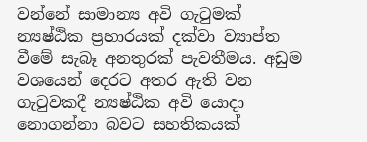වන්නේ සාමාන්‍ය අවි ගැටුමක් න්‍යෂ්ඨික ප්‍රහාරයක් දක්වා ව්‍යාප්ත වීමේ සැබෑ අනතුරක් පැවතීමය. අඩුම වශයෙන් දෙරට අතර ඇති වන ගැටුවකදී න්‍යෂ්ඨික අවි යොදා නොගන්නා බවට සහතිකයක්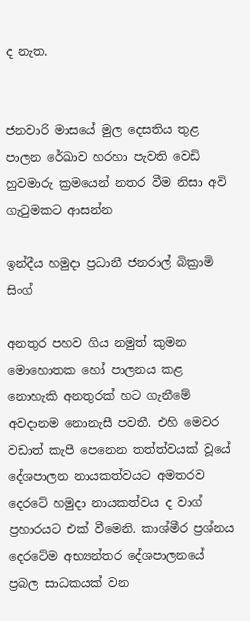ද නැත.


ජනවාරි මාසයේ මුල දෙසතිය තුළ පාලන රේඛාව හරහා පැවති වෙඩි හුවමාරු ක්‍රමයෙන් නතර වීම නිසා අවි ගැටුමකට ආසන්න

ඉන්දීය හමුදා ප්‍රධානී ජනරාල් බික්‍රාමි සිංග්

අනතුර පහව ගිය නමුත් කුමන මොහොතක හෝ පාලනය කළ නොහැකි අනතුරක් හට ගැනීමේ අවදානම නොනැසී පවතී. එහි මෙවර වඩාත් කැපී පෙනෙන තත්ත්වයක් වූයේ දේශපාලන නායකත්වයට අමතරව දෙරටේ හමුදා නායකත්වය ද වාග් ප්‍රහාරයට එක් වීමෙනි. කාශ්මීර ප්‍රශ්නය දෙරටේම අභ්‍යන්තර දේශපාලනයේ ප්‍රබල සාධකයක් වන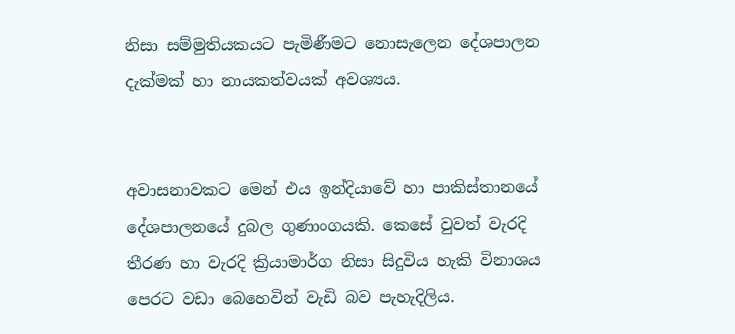නිසා සම්මුතියකයට පැමිණීමට නොසැලෙන දේශපාලන දැක්මක් හා නායකත්වයක් අවශ්‍යය.


අවාසනාවකට මෙන් එය ඉන්දියාවේ හා පාකිස්තානයේ දේශපාලනයේ දුබල ගුණාංගයකි. කෙසේ වුවත් වැරදි තීරණ හා වැරදි ක්‍රියාමාර්ග නිසා සිදුවිය හැකි විනාශය පෙරට වඩා බෙහෙවින් වැඩි බව පැහැදිලිය.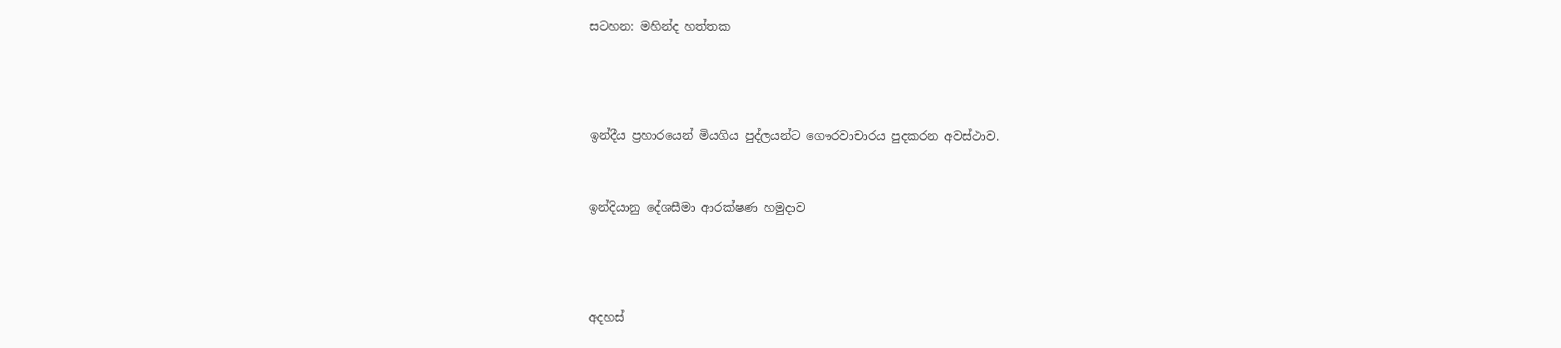සටහන: මහින්ද හත්තක





ඉන්දීය ප්‍රහාරයෙන් මියගිය පුද්ලයන්ට ගෞරවාචාරය පුදකරන අවස්ථාව.



ඉන්දියානු දේශසීමා ආරක්ෂණ හමුදාව





අදහස්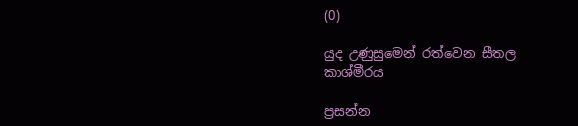(0)

යුද උණුසුමෙන් රත්වෙන සීතල කාශ්මීරය

ප්‍රසන්න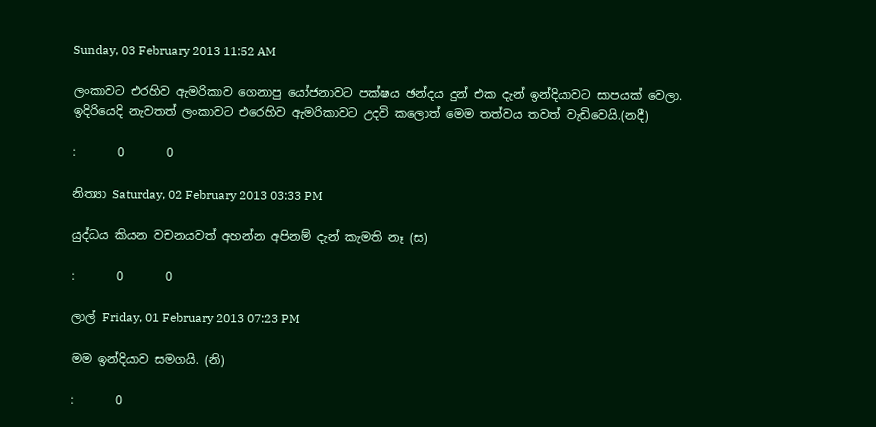Sunday, 03 February 2013 11:52 AM

ලංකාවට එරහිව ඇමරිකාව ගෙනාපු යෝජනාවට පක්ෂය ඡන්දය දුන් එක දැන් ඉන්දියාවට සාපයක් වෙලා. ඉදිරියෙදි නැවතත් ලංකාවට එරෙහිව ඇමරිකාවට උදවි කලොත් මෙම තත්වය තවත් වැඩිවෙයි.(නදී)

:       0       0

නිත්‍යා Saturday, 02 February 2013 03:33 PM

යුද්ධය කියන වචනයවත් අහන්න අපිනම් දැන් කැමති නෑ (ස)

:       0       0

ලාල් Friday, 01 February 2013 07:23 PM

මම ඉන්දියාව සමගයි. (නි)

:       0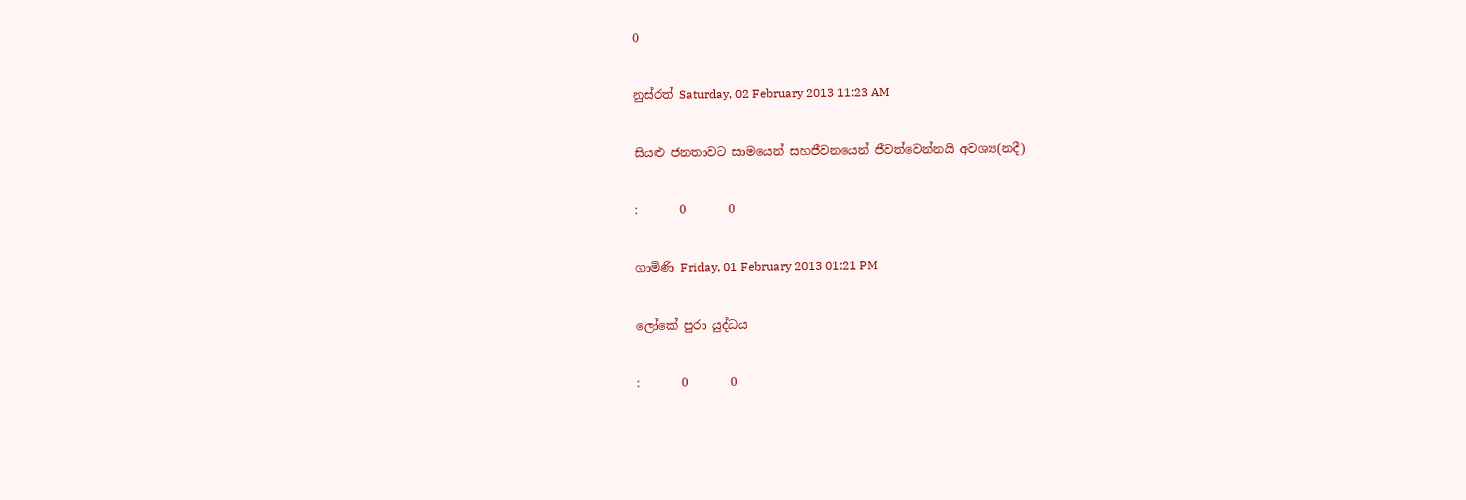0

නුස්රත් Saturday, 02 February 2013 11:23 AM

සියළු ජනතාවට සාමයෙන් සහජීවනයෙන් ජීවත්වෙන්නයි අවශ්‍ය(නදී)

:       0       0

ගාමිණි Friday, 01 February 2013 01:21 PM

ලෝකේ පුරා යුද්ධය

:       0       0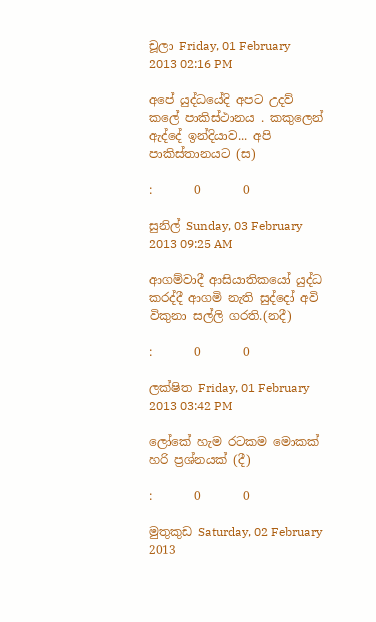චූලා Friday, 01 February 2013 02:16 PM

අපේ යුද්ධයේදි අපට උදව් කලේ පාකිස්ථානය . කකුලෙන් ඇද්දේ ඉන්දියාව... අපි පාකිස්තානයට (ස)

:       0       0

සුනිල් Sunday, 03 February 2013 09:25 AM

ආගම්වාදී ආසියාතිකයෝ යුද්ධ කරද්දී ආගමි නැති සුද්දෝ අවි විකුනා සල්ලි ගරති.(නදී)

:       0       0

ලක්ෂිත Friday, 01 February 2013 03:42 PM

ලෝකේ හැම රටකම මොකක් හරි ප්‍රශ්නයක් (දී)

:       0       0

මුතුකුඩ Saturday, 02 February 2013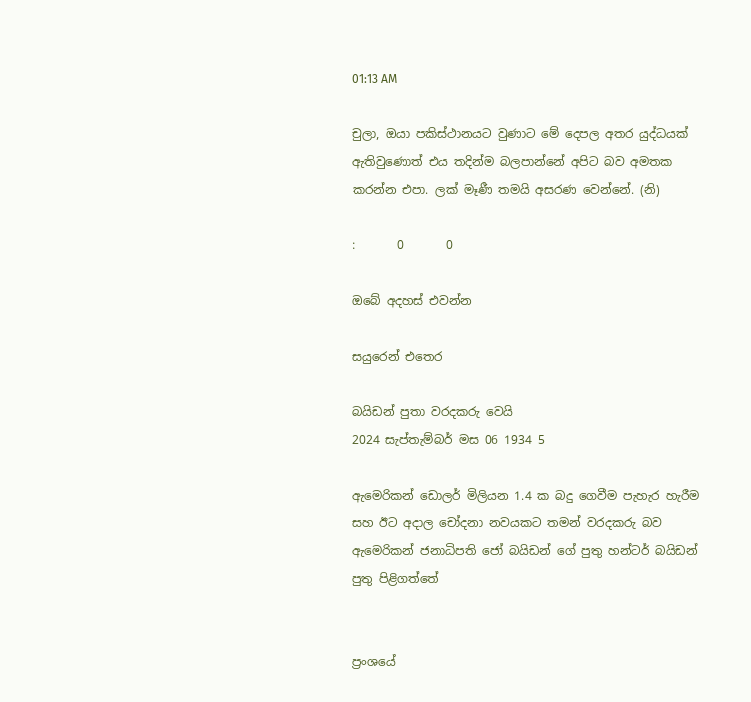01:13 AM

චුලා, ඔයා පකිස්ථානයට වුණාට මේ දෙපල අතර යුද්ධයක් ඇතිවුණොත් එය තදින්ම බලපාන්නේ අපිට බව අමතක කරන්න එපා. ලක් මෑණී තමයි අසරණ වෙන්නේ. (නි)

:       0       0

ඔබේ අදහස් එවන්න

සයුරෙන් එතෙර

බයිඩන් පුතා වරදකරු වෙයි
2024 සැප්තැම්බර් මස 06 1934 5

ඇමෙරිකන් ඩොලර් මිලියන 1.4 ක බදු ගෙවීම පැහැර හැරීම සහ ඊට අදාල චෝදනා නවයකට තමන් වරදකරු බව ඇමෙරිකන් ජනාධිපති ජෝ බයිඩන් ගේ පුතු හන්ටර් බයිඩන් පුතු පිළිගත්තේ


ප්‍රංශයේ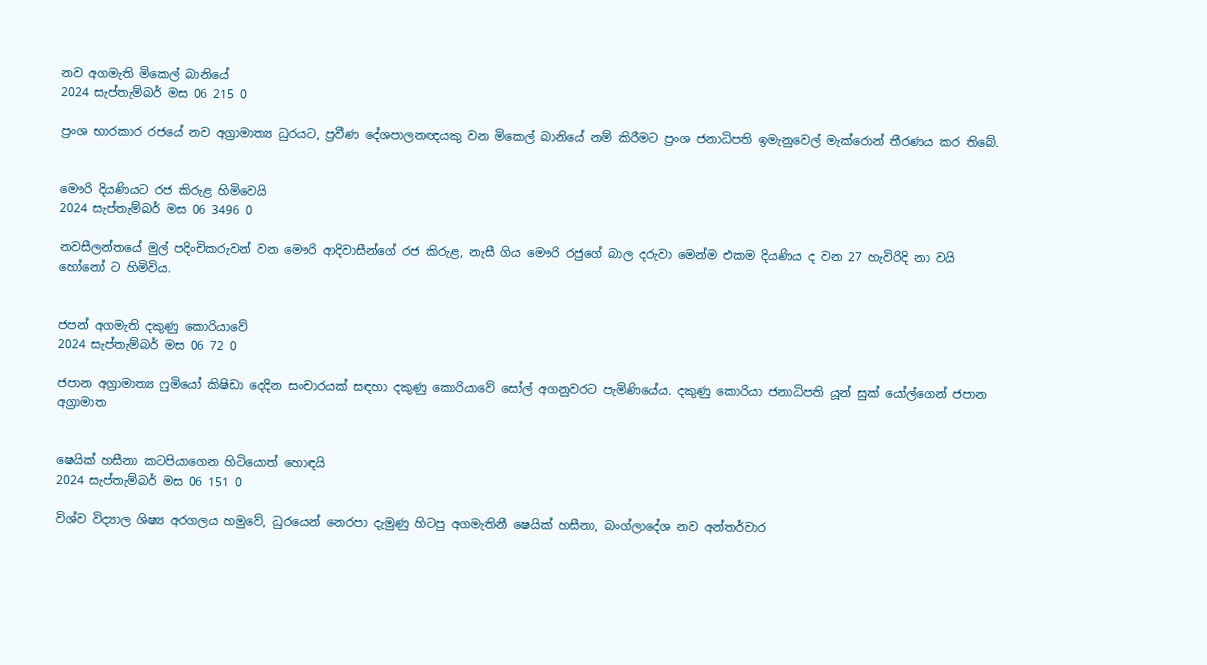නව අගමැති මිකෙල් බානියේ
2024 සැප්තැම්බර් මස 06 215 0

ප්‍රංශ භාරකාර රජයේ නව අග්‍රාමාත්‍ය ධුරයට, ප්‍රවීණ දේශපාලනඥයකු වන මිකෙල් බානියේ නම් කිරීමට ප්‍රංශ ජනාධිපති ඉමැනුවෙල් මැක්රොන් තීරණය කර තිබේ.


මෞරි දියණියට රජ කිරුළ හිමිවෙයි
2024 සැප්තැම්බර් මස 06 3496 0

නවසීලන්තයේ මුල් පදිංචිකරුවන් වන මෞරි ආදිවාසීන්ගේ රජ කිරුළ, නැසී ගිය මෞරි රජුගේ බාල දරුවා මෙන්ම එකම දියණිය ද වන 27 හැවිරිදි නා වයි හෝනෝ ට හිමිවිය.


ජපන් අගමැති දකුණු කොරියාවේ
2024 සැප්තැම්බර් මස 06 72 0

ජපාන අග්‍රාමාත්‍ය ෆුමියෝ කිෂිඩා දෙදින සංචාරයක් සඳහා දකුණු කොරියාවේ සෝල් අගනුවරට පැමිණියේය. දකුණු කොරියා ජනාධිපති යූන් සුක් යෝල්ගෙන් ජපාන අග්‍රාමාත


ෂෙයික් හසීනා කටපියාගෙන හිටියොත් හොඳයි
2024 සැප්තැම්බර් මස 06 151 0

විශ්ව විද්‍යාල ශිෂ්‍ය අරගලය හමුවේ, ධුරයෙන් නෙරපා දැමුණු හිටපු අගමැතිනී ෂෙයික් හසීනා, බංග්ලාදේශ නව අන්තර්වාර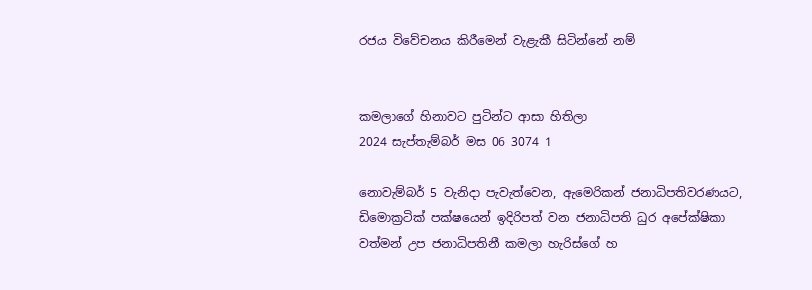රජය විවේචනය කිරීමෙන් වැළැකී සිටින්නේ නම්


කමලාගේ හිනාවට පුටින්ට ආසා හිතිලා
2024 සැප්තැම්බර් මස 06 3074 1

නොවැම්බර් 5 වැනිදා පැවැත්වෙන, ඇමෙරිකන් ජනාධිපතිවරණයට, ඩිමොක්‍රටික් පක්ෂයෙන් ඉදිරිපත් වන ජනාධිපති ධුර අපේක්ෂිකා වත්මන් උප ජනාධිපතිනී කමලා හැරිස්ගේ හ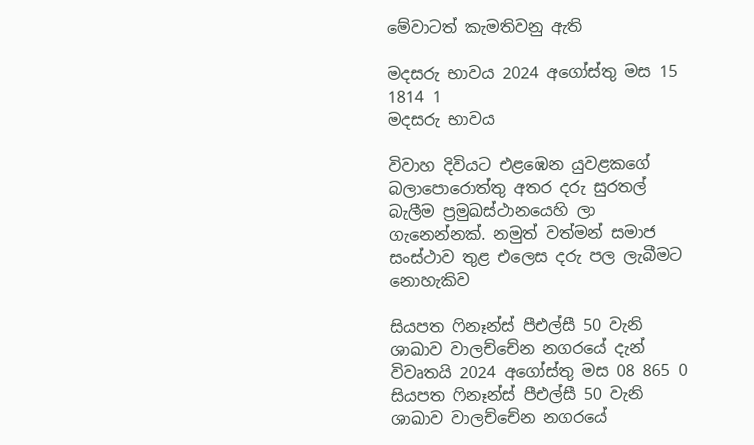මේවාටත් කැමතිවනු ඇති

මදසරු භාවය 2024 අගෝස්තු මස 15 1814 1
මදසරු භාවය

විවාහ දිවියට එළඹෙන යුවළකගේ බලාපොරොත්තු අතර දරු සුරතල් බැලීම ප්‍රමුඛස්ථානයෙහි ලා ගැනෙන්නක්. නමුත් වත්මන් සමාජ සංස්ථාව තුළ එලෙස දරු පල ලැබීමට නොහැකිව

සියපත ෆිනෑන්ස් පීඑල්සී 50 වැනි ශාඛාව වාලච්චේන නගරයේ දැන් විවෘතයි 2024 අගෝස්තු මස 08 865 0
සියපත ෆිනෑන්ස් පීඑල්සී 50 වැනි ශාඛාව වාලච්චේන නගරයේ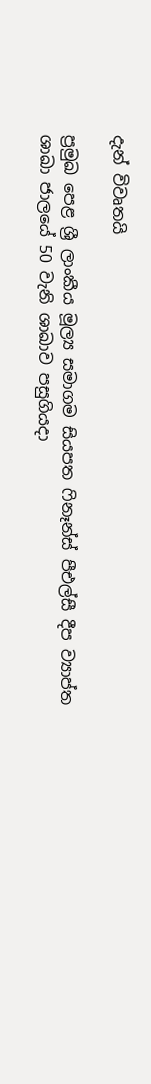දැන් විවෘතයි

ප්‍රමුඛ පෙළ ශ්‍රී ලාංකීය මූල්‍ය සමාගම සියපත ෆිනෑන්ස් පීඑල්සී දීප ව්‍යාප්ත ශාඛා ජාලයේ 50 වැනි ශාඛාව පසුගියදා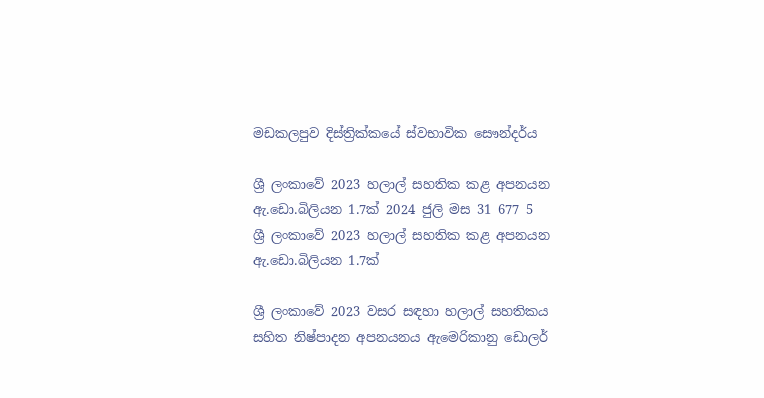මඩකලපුව දිස්ත්‍රික්කයේ ස්වභාවික සෞන්දර්ය

ශ්‍රී ලංකාවේ 2023 හලාල් සහතික කළ අපනයන ඇ.ඩො.බිලියන 1.7ක් 2024 ජුලි මස 31 677 5
ශ්‍රී ලංකාවේ 2023 හලාල් සහතික කළ අපනයන ඇ.ඩො.බිලියන 1.7ක්

ශ්‍රී ලංකාවේ 2023 වසර සඳහා හලාල් සහතිකය සහිත නිෂ්පාදන අපනයනය ඇමෙරිකානු ඩොලර්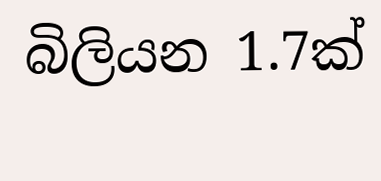බිලියන 1.7ක්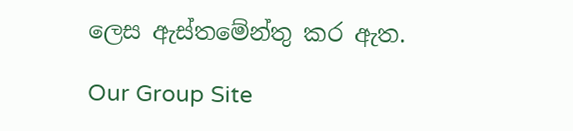ලෙස ඇස්තමේන්තු කර ඇත.

Our Group Site